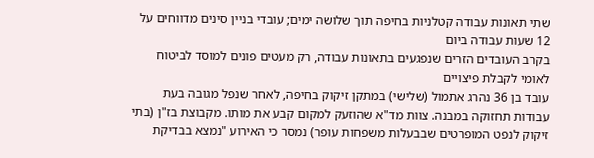שתי תאונות עבודה קטלניות בחיפה תוך שלושה ימים; עובדי בניין סינים מדווחים על 12 שעות עבודה ביום
בקרב העובדים הזרים שנפגעים בתאונות עבודה, רק מעטים פונים למוסד לביטוח לאומי לקבלת פיצויים
עובד בן 36 נהרג אתמול (שלישי) במתקן זיקוק בחיפה, לאחר שנפל מגובה בעת עבודות תחזוקה במבנה. צוות מד"א שהוזעק למקום קבע את מותו. מקבוצת בז"ן (בתי זיקוק לנפט המופרטים שבבעלות משפחות עופר) נמסר כי האירוע "נמצא בבדיקת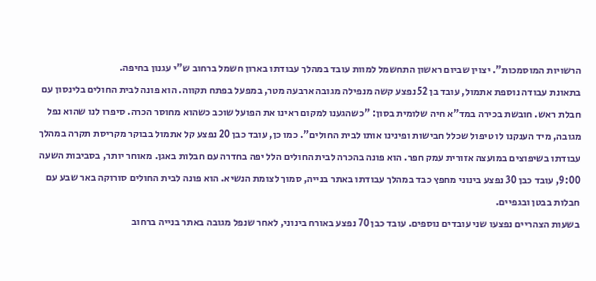הרשויות המוסמכות". יצוין שביום ראשון התחשמל למוות עובד במהלך עבודתו בארון חשמל ברחוב ש"י עגנון בחיפה.
בתאונת עבודה נוספת אתמול, עובד בן 52 נפצע קשה מנפילה מגובה ארבעה מטר, במפעל בפתח תקווה. הוא פונה לבית החולים בלינסון עם חבלת ראש. חובשת בכירה במד"א חיה שלומית בסון: "כשהגענו למקום ראינו את הפועל שוכב כשהוא מחוסר הכרה. סיפרו לנו שהוא נפל מגובה, מיד הענקנו לו טיפול שכלל חבישות ופינינו אותו לבית החולים". כמו כן, עובד כבן 20 נפצע קל אתמול בבוקר מקריסת תקרה במהלך עבודתו בשיפוצים במועצה אזורית עמק חפר. הוא פונה בהכרה לבית החולים הלל יפה בחדרה עם חבלות באגן. מאוחר יותר, בסביבות השעה 9:00, עובד כבן 30 נפצע בינוני מחפץ כבד במהלך עבודתו באתר בנייה, סמוך לצומת הנשיא. הוא פונה לבית החולים סורוקה באר שבע עם חבלות בבטן ובגפיים.
בשעות הצהריים נפצעו שני עובדים נוספים. עובד כבן 70 נפצע באורח בינוני, לאחר שנפל מגובה באתר בנייה ברחוב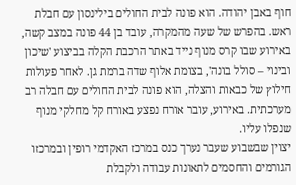חוף באבן יהודה. הוא פונה לבית החולים בילינסון עם חבלת ראש. בהפרש של שעה מהמקרה, עובד בן 44 פונה במצב קשה, באירוע שבו קרס מנוף נייד באתר הרכבת הקלה בביצוע 'שיכון ובינוי – סולל בונה', בצומת אלוף שדה ברמת גן. לאחר פעולות חילוץ של כבאות והצלה, הוא פונה לבית החולים עם חבלה רב מערכתית. באירוע, עובר אורח נפצע באורח קל מחלקי מנוף שנפלו עליו.
יצוין שבשבוע שעבר נערך כנס במרכז האקדמי רופין ובמרכזו הגורמים והחסמים לתאונות עבודה ולקבלת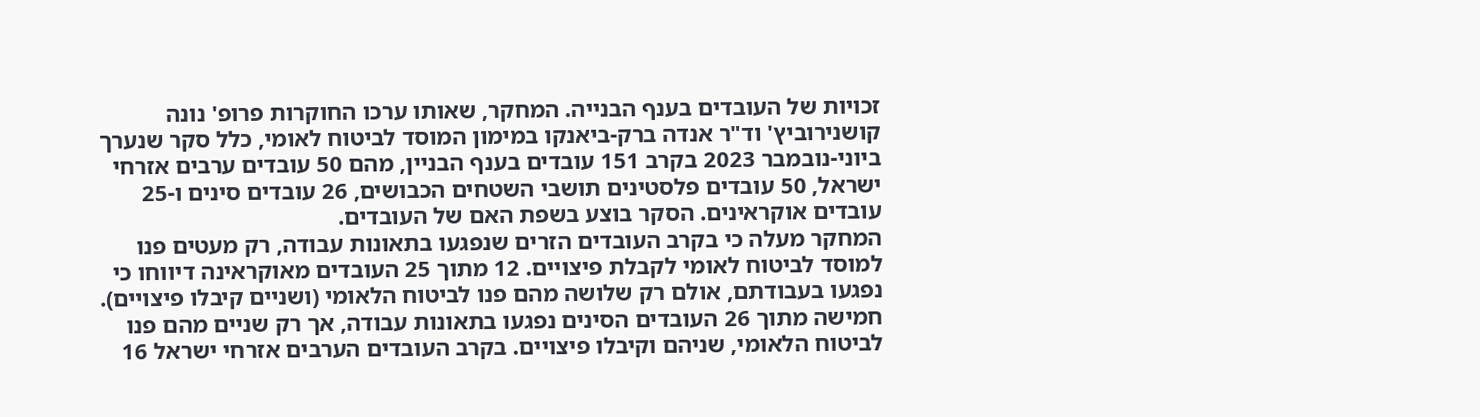זכויות של העובדים בענף הבנייה. המחקר, שאותו ערכו החוקרות פרופ' נונה קושנירוביץ' וד"ר אנדה ברק-ביאנקו במימון המוסד לביטוח לאומי, כלל סקר שנערך ביוני-נובמבר 2023 בקרב 151 עובדים בענף הבניין, מהם 50 עובדים ערבים אזרחי ישראל, 50 עובדים פלסטינים תושבי השטחים הכבושים, 26 עובדים סינים ו-25 עובדים אוקראינים. הסקר בוצע בשפת האם של העובדים.
המחקר מעלה כי בקרב העובדים הזרים שנפגעו בתאונות עבודה, רק מעטים פנו למוסד לביטוח לאומי לקבלת פיצויים. 12 מתוך 25 העובדים מאוקראינה דיווחו כי נפגעו בעבודתם, אולם רק שלושה מהם פנו לביטוח הלאומי (ושניים קיבלו פיצויים). חמישה מתוך 26 העובדים הסינים נפגעו בתאונות עבודה, אך רק שניים מהם פנו לביטוח הלאומי, שניהם וקיבלו פיצויים. בקרב העובדים הערבים אזרחי ישראל 16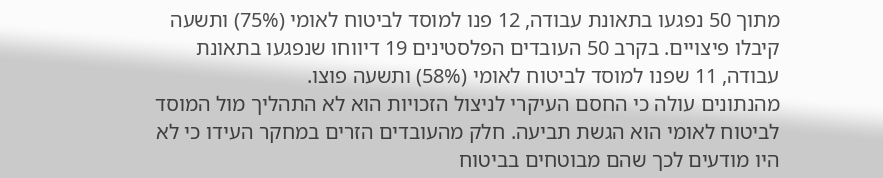מתוך 50 נפגעו בתאונת עבודה, 12 פנו למוסד לביטוח לאומי (75%) ותשעה קיבלו פיצויים. בקרב 50 העובדים הפלסטינים 19 דיווחו שנפגעו בתאונת עבודה, 11 שפנו למוסד לביטוח לאומי (58%) ותשעה פוצו.
מהנתונים עולה כי החסם העיקרי לניצול הזכויות הוא לא התהליך מול המוסד לביטוח לאומי הוא הגשת תביעה. חלק מהעובדים הזרים במחקר העידו כי לא היו מודעים לכך שהם מבוטחים בביטוח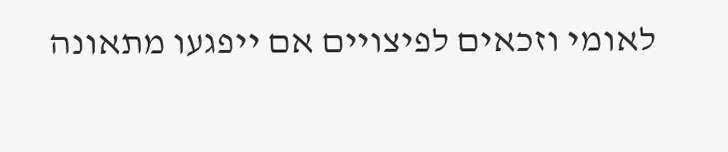לאומי וזכאים לפיצויים אם ייפגעו מתאונה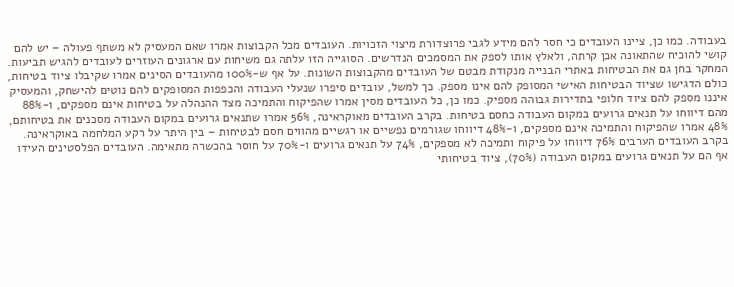בעבודה. כמו כן, ציינו העובדים כי חסר להם מידע לגבי פרוצדורת מיצוי הזכויות. העובדים מכל הקבוצות אמרו שאם המעסיק לא משתף פעולה – יש להם קושי להוכיח שהתאונה אכן קרתה, ולאלץ אותו לספק את המסמכים הנדרשים. הסוגייה הזו עלתה גם משיחות עם ארגונים העוזרים לעובדים להגיש תביעות.
המחקר בחן גם את הבטיחות באתרי הבנייה מנקודת מבטם של העובדים מהקבוצות השונות. על אף ש-100% מהעובדים הסינים אמרו שקיבלו ציוד בטיחות, כולם הדגישו שציוד הבטיחות האישי המסופק להם אינו מספק. כך למשל, עובדים סיפרו שנעלי העבודה והכפפות המסופקים להם נוטים להישחק, והמעסיק איננו מספק להם ציוד חלופי בתדירות גבוהה מספיק. כמו כן, כל העובדים מסין אמרו שהפיקוח והתמיכה מצד ההנהלה על בטיחות אינם מספקים, ו-88% מהם דיווחו על תנאים גרועים במקום העבודה כחסם בטיחות. בקרב העובדים מאוקראינה, 56% אמרו שתנאים גרועים במקום העבודה מסכנים את בטיחותם, 48% אמרו שהפיקוח והתמיכה אינם מספקים, ו-48% דיווחו שגורמים נפשיים או רגשיים מהווים חסם לבטיחות – בין היתר על רקע המלחמה באוקראינה.
בקרב העובדים הערבים 76% דיווחו על פיקוח ותמיכה לא מספקים, 74% על תנאים גרועים ו-70% על חוסר בהכשרה מתאימה. העובדים הפלסטינים העידו אף הם על תנאים גרועים במקום העבודה (70%), ציוד בטיחותי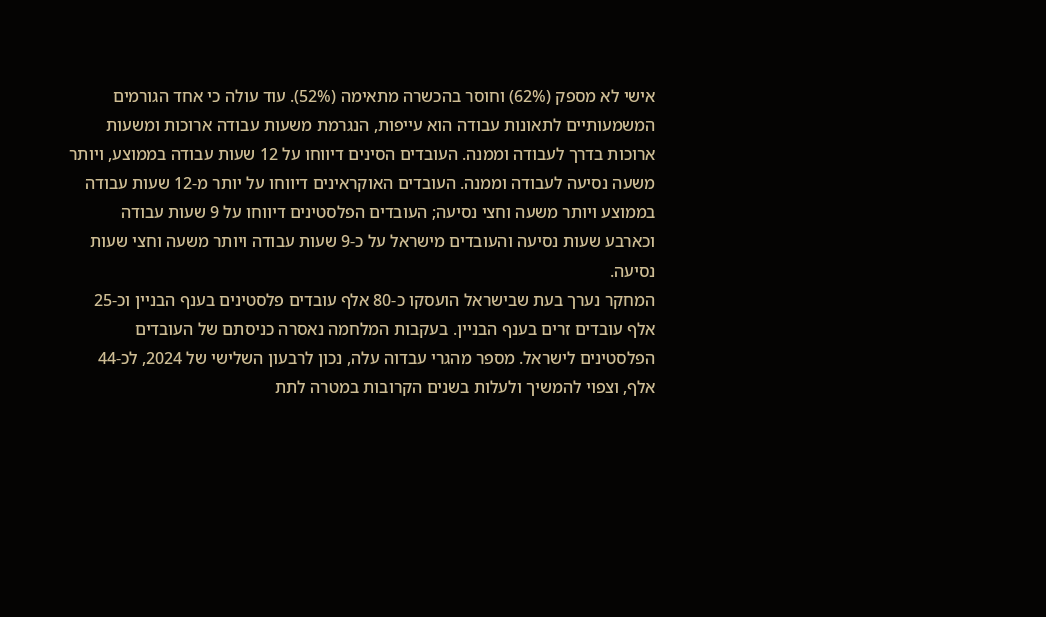אישי לא מספק (62%) וחוסר בהכשרה מתאימה (52%). עוד עולה כי אחד הגורמים המשמעותיים לתאונות עבודה הוא עייפות, הנגרמת משעות עבודה ארוכות ומשעות ארוכות בדרך לעבודה וממנה. העובדים הסינים דיווחו על 12 שעות עבודה בממוצע, ויותר משעה נסיעה לעבודה וממנה. העובדים האוקראינים דיווחו על יותר מ-12 שעות עבודה בממוצע ויותר משעה וחצי נסיעה; העובדים הפלסטינים דיווחו על 9 שעות עבודה וכארבע שעות נסיעה והעובדים מישראל על כ-9 שעות עבודה ויותר משעה וחצי שעות נסיעה.
המחקר נערך בעת שבישראל הועסקו כ-80 אלף עובדים פלסטינים בענף הבניין וכ-25 אלף עובדים זרים בענף הבניין. בעקבות המלחמה נאסרה כניסתם של העובדים הפלסטינים לישראל. מספר מהגרי עבדוה עלה, נכון לרבעון השלישי של 2024, לכ-44 אלף, וצפוי להמשיך ולעלות בשנים הקרובות במטרה לתת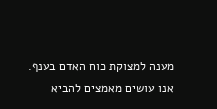מענה למצוקת כוח האדם בענף.
אנו עושים מאמצים להביא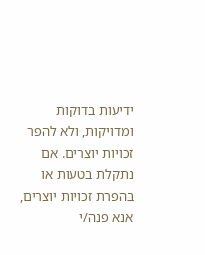ידיעות בדוקות ומדויקות, ולא להפר זכויות יוצרים. אם נתקלת בטעות או בהפרת זכויות יוצרים, אנא פנה/י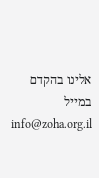אלינו בהקדם במייל info@zoha.org.il